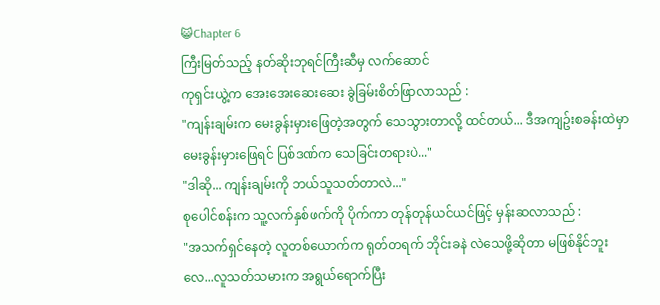😺Chapter 6
ကြီးမြတ်သည့် နတ်ဆိုးဘုရင်ကြီးဆီမှ လက်ဆောင်
ကုရှင်းယွဲ့က အေးအေးဆေးဆေး ခွဲခြမ်းစိတ်ဖြာလာသည် :
"ကျန်းချမ်းက မေးခွန်းမှားဖြေတဲ့အတွက် သေသွားတာလို့ ထင်တယ်... ဒီအကျဥ်းစခန်းထဲမှာ မေးခွန်းမှားဖြေရင် ပြစ်ဒဏ်က သေခြင်းတရားပဲ..."
"ဒါဆို... ကျန်းချမ်းကို ဘယ်သူသတ်တာလဲ..."
စုပေါင်စန်းက သူ့လက်နှစ်ဖက်ကို ပိုက်ကာ တုန်တုန်ယင်ယင်ဖြင့် မှန်းဆလာသည် :
"အသက်ရှင်နေတဲ့ လူတစ်ယောက်က ရုတ်တရက် ဘိုင်းခနဲ လဲသေဖို့ဆိုတာ မဖြစ်နိုင်ဘူးလေ...လူသတ်သမားက အရွယ်ရောက်ပြီး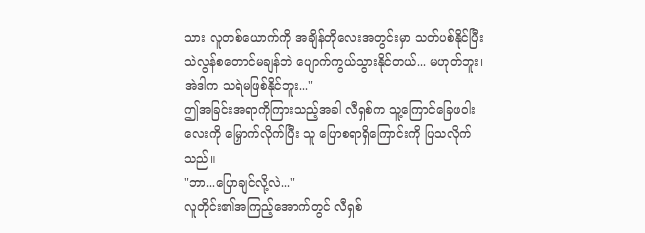သား လူတစ်ယောက်ကို အချိန်တိုလေးအတွင်းမှာ သတ်ပစ်နိုင်ပြီး သဲလွန်စတောင်မချန်ဘဲ ပျောက်ကွယ်သွားနိုင်တယ်... မဟုတ်ဘူး၊ အဲဒါက သရဲမဖြစ်နိုင်ဘူး..."
ဤအခြင်းအရာကိုကြားသည့်အခါ လီရှစ်က သူ့ကြောင်ခြေဖဝါးလေးကို မြှောက်လိုက်ပြီး သူ ပြောစရာရှိကြောင်းကို ပြသလိုက်သည်။
"ဘာ...ပြောချင်လို့လဲ..."
လူတိုင်း၏အကြည့်အောက်တွင် လီရှစ်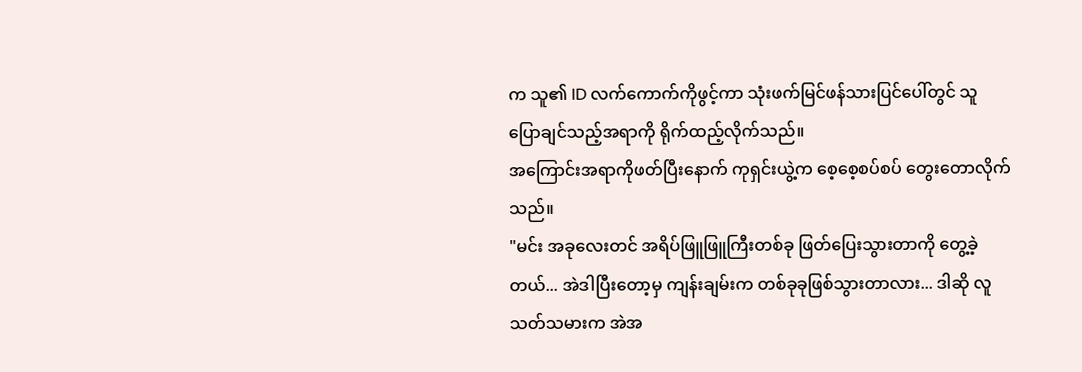က သူ၏ ID လက်ကောက်ကိုဖွင့်ကာ သုံးဖက်မြင်ဖန်သားပြင်ပေါ်တွင် သူ ပြောချင်သည့်အရာကို ရိုက်ထည့်လိုက်သည်။
အကြောင်းအရာကိုဖတ်ပြီးနောက် ကုရှင်းယွဲ့က စေ့စေ့စပ်စပ် တွေးတောလိုက်သည်။
"မင်း အခုလေးတင် အရိပ်ဖြူဖြူကြီးတစ်ခု ဖြတ်ပြေးသွားတာကို တွေ့ခဲ့တယ်... အဲဒါပြီးတော့မှ ကျန်းချမ်းက တစ်ခုခုဖြစ်သွားတာလား... ဒါဆို လူသတ်သမားက အဲအ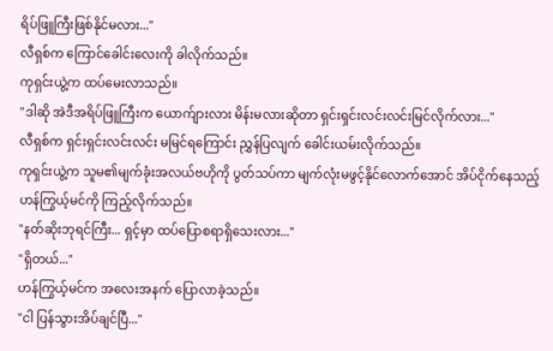ရိပ်ဖြူကြီးဖြစ်နိုင်မလား..."
လီရှစ်က ကြောင်ခေါင်းလေးကို ခါလိုက်သည်။
ကုရှင်းယွဲ့က ထပ်မေးလာသည်။
"ဒါဆို အဲဒီအရိပ်ဖြူကြီးက ယောက်ျားလား မိန်းမလားဆိုတာ ရှင်းရှင်းလင်းလင်းမြင်လိုက်လား..."
လီရှစ်က ရှင်းရှင်းလင်းလင်း မမြင်ရကြောင်း ညွှန်ပြလျက် ခေါင်းယမ်းလိုက်သည်။
ကုရှင်းယွဲ့က သူမ၏မျက်ခုံးအလယ်ဗဟိုကို ပွတ်သပ်ကာ မျက်လုံးမဖွင့်နိုင်လောက်အောင် အိပ်ငိုက်နေသည့် ဟန်ကြွယ့်မင်ကို ကြည့်လိုက်သည်။
"နတ်ဆိုးဘုရင်ကြီး... ရှင့်မှာ ထပ်ပြောစရာရှိသေးလား..."
"ရှိတယ်..."
ဟန်ကြွယ့်မင်က အလေးအနက် ပြောလာခဲ့သည်။
"ငါ ပြန်သွားအိပ်ချင်ပြီ..."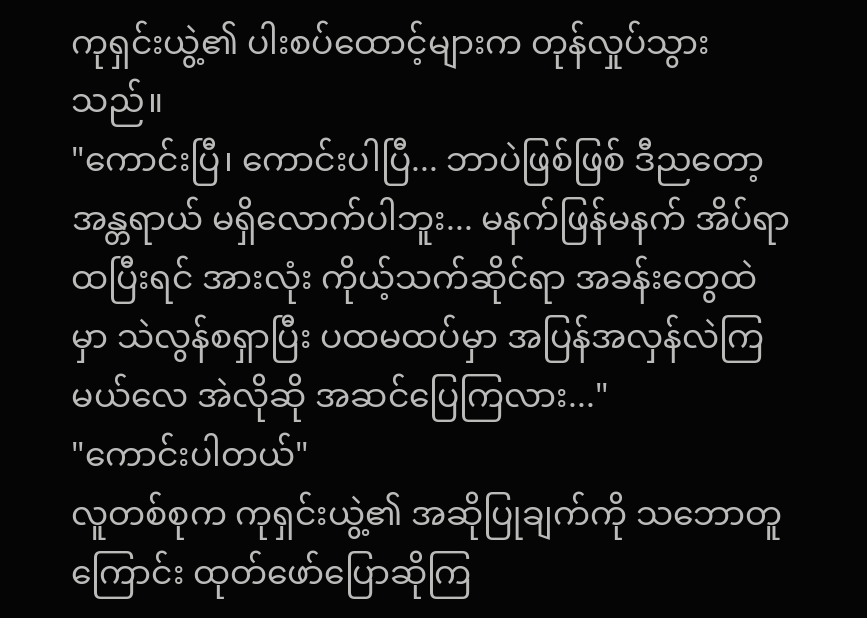ကုရှင်းယွဲ့၏ ပါးစပ်ထောင့်များက တုန်လှုပ်သွားသည်။
"ကောင်းပြီ၊ ကောင်းပါပြီ... ဘာပဲဖြစ်ဖြစ် ဒီညတော့ အန္တရာယ် မရှိလောက်ပါဘူး... မနက်ဖြန်မနက် အိပ်ရာထပြီးရင် အားလုံး ကိုယ့်သက်ဆိုင်ရာ အခန်းတွေထဲမှာ သဲလွန်စရှာပြီး ပထမထပ်မှာ အပြန်အလှန်လဲကြမယ်လေ အဲလိုဆို အဆင်ပြေကြလား..."
"ကောင်းပါတယ်"
လူတစ်စုက ကုရှင်းယွဲ့၏ အဆိုပြုချက်ကို သဘောတူကြောင်း ထုတ်ဖော်ပြောဆိုကြ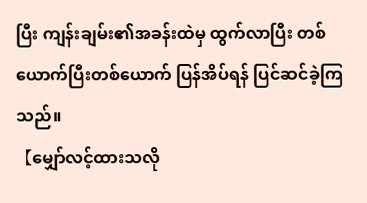ပြီး ကျန်းချမ်း၏အခန်းထဲမှ ထွက်လာပြီး တစ်ယောက်ပြီးတစ်ယောက် ပြန်အိပ်ရန် ပြင်ဆင်ခဲ့ကြသည်။
【မျှော်လင့်ထားသလို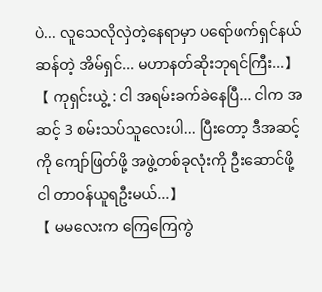ပဲ... လူသေလိုလှဲတဲ့နေရာမှာ ပရော်ဖက်ရှင်နယ်ဆန်တဲ့ အိမ်ရှင်... မဟာနတ်ဆိုးဘုရင်ကြီး...】
【 ကုရှင်းယွဲ့ : ငါ အရမ်းခက်ခဲနေပြီ... ငါက အဆင့် 3 စမ်းသပ်သူလေးပါ... ပြီးတော့ ဒီအဆင့်ကို ကျော်ဖြတ်ဖို့ အဖွဲ့တစ်ခုလုံးကို ဦးဆောင်ဖို့ ငါ တာဝန်ယူရဦးမယ်...】
【 မမလေးက ကြေကြေကွဲ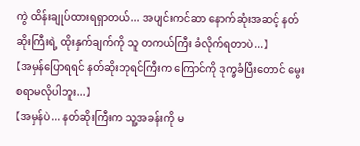ကွဲ ထိန်းချုပ်ထားရရှာတယ်... အပျင်းကင်ဆာ နောက်ဆုံးအဆင့် နတ်ဆိုးကြီးရဲ့ ထိုးနှက်ချက်ကို သူ တကယ်ကြီး ခံလိုက်ရတာပဲ...】
【အမှန်ပြောရရင် နတ်ဆိုးဘုရင်ကြီးက ကြောင်ကို ဒုက္ခခံပြီးတောင် မွေးစရာမလိုပါဘူး...】
【အမှန်ပဲ... နတ်ဆိုးကြီးက သူ့အခန်းကို မ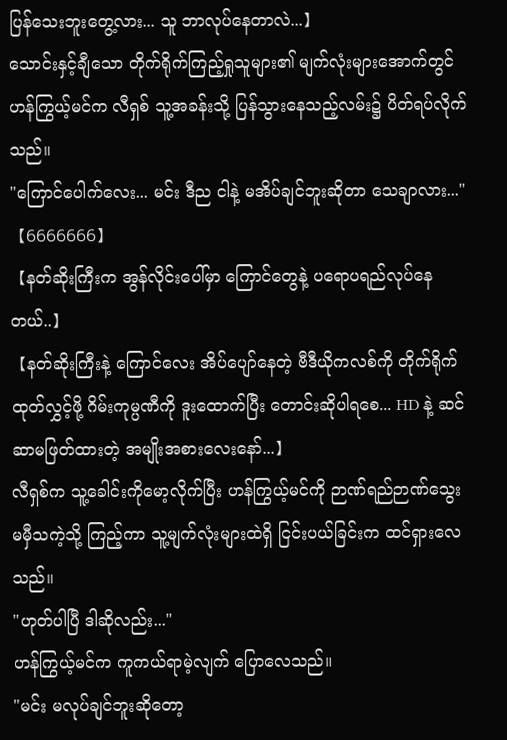ပြန်သေးဘူးတွေ့လား... သူ ဘာလုပ်နေတာလဲ...】
သောင်းနှင့်ချီသော တိုက်ရိုက်ကြည့်ရှုသူများ၏ မျက်လုံးများအောက်တွင် ဟန်ကြွယ့်မင်က လီရှစ် သူ့အခန်းသို့ ပြန်သွားနေသည့်လမ်း၌ ပိတ်ရပ်လိုက်သည်။
"ကြောင်ပေါက်လေး... မင်း ဒီည ငါနဲ့ မအိပ်ချင်ဘူးဆိုတာ သေချာလား..."
【6666666】
【နတ်ဆိုးကြီးက အွန်လိုင်းပေါ်မှာ ကြောင်တွေနဲ့ ပရောပရည်လုပ်နေတယ်..】
【နတ်ဆိုးကြီးနဲ့ ကြောင်လေး အိပ်ပျော်နေတဲ့ ဗီဒီယိုကလစ်ကို တိုက်ရိုက်ထုတ်လွှင့်ဖို့ ဂိမ်းကုမ္ပဏီကို ဒူးထောက်ပြီး တောင်းဆိုပါရစေ... HD နဲ့ ဆင်ဆာမဖြတ်ထားတဲ့ အမျိုးအစားလေးနော်...】
လီရှစ်က သူ့ခေါင်းကိုမော့လိုက်ပြီး ဟန်ကြွယ့်မင်ကို ဉာဏ်ရည်ဉာဏ်သွေး မမှီသကဲ့သို့ ကြည့်ကာ သူ့မျက်လုံးများထဲရှိ ငြင်းပယ်ခြင်းက ထင်ရှားလေသည်။
"ဟုတ်ပါပြီ ဒါဆိုလည်း..."
ဟန်ကြွယ့်မင်က ကူကယ်ရာမဲ့လျက် ပြောလေသည်။
"မင်း မလုပ်ချင်ဘူးဆိုတော့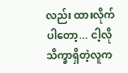လည်း ထားလိုက်ပါတော့... ငါ့လို သိက္ခာရှိတဲ့လူက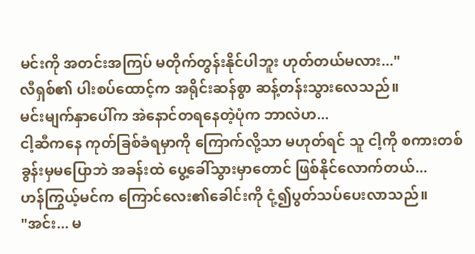မင်းကို အတင်းအကြပ် မတိုက်တွန်းနိုင်ပါဘူး ဟုတ်တယ်မလား..."
လီရှစ်၏ ပါးစပ်ထောင့်က အရိုင်းဆန်စွာ ဆန့်တန်းသွားလေသည်။
မင်းမျက်နှာပေါ်က အဲနောင်တရနေတဲ့ပုံက ဘာလဲဟ...
ငါ့ဆီကနေ ကုတ်ခြစ်ခံရမှာကို ကြောက်လို့သာ မဟုတ်ရင် သူ ငါ့ကို စကားတစ်ခွန်းမှမပြောဘဲ အခန်းထဲ ပွေ့ခေါ်သွားမှာတောင် ဖြစ်နိုင်လောက်တယ်...
ဟန်ကြွယ့်မင်က ကြောင်လေး၏ခေါင်းကို ငုံ့၍ပွတ်သပ်ပေးလာသည်။
"အင်း... မ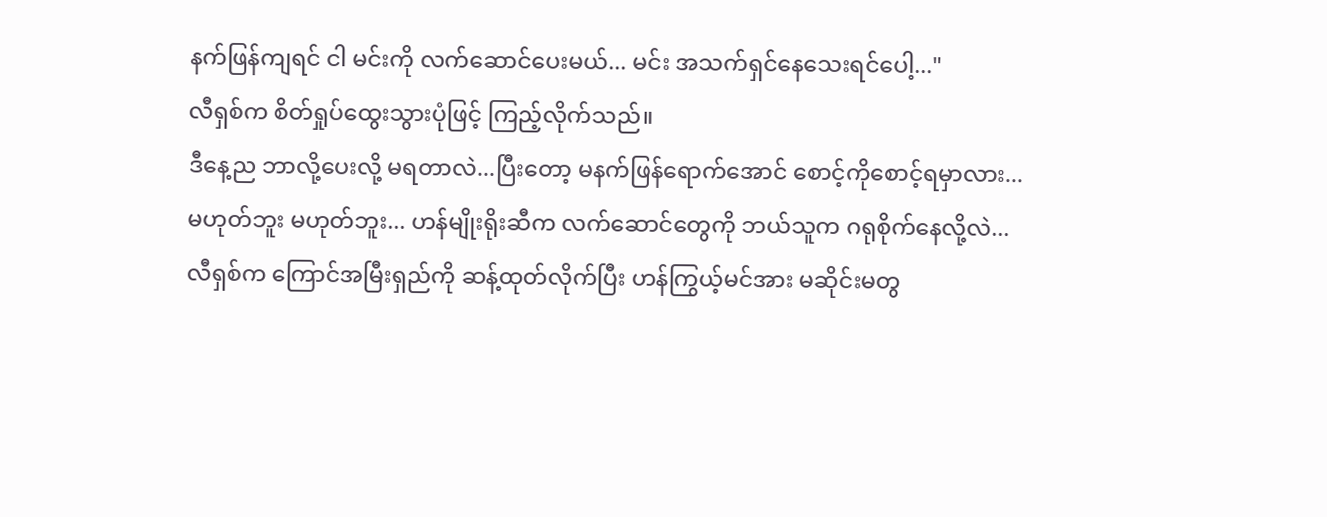နက်ဖြန်ကျရင် ငါ မင်းကို လက်ဆောင်ပေးမယ်... မင်း အသက်ရှင်နေသေးရင်ပေါ့..."
လီရှစ်က စိတ်ရှုပ်ထွေးသွားပုံဖြင့် ကြည့်လိုက်သည်။
ဒီနေ့ည ဘာလို့ပေးလို့ မရတာလဲ...ပြီးတော့ မနက်ဖြန်ရောက်အောင် စောင့်ကိုစောင့်ရမှာလား...
မဟုတ်ဘူး မဟုတ်ဘူး... ဟန်မျိုးရိုးဆီက လက်ဆောင်တွေကို ဘယ်သူက ဂရုစိုက်နေလို့လဲ...
လီရှစ်က ကြောင်အမြီးရှည်ကို ဆန့်ထုတ်လိုက်ပြီး ဟန်ကြွယ့်မင်အား မဆိုင်းမတွ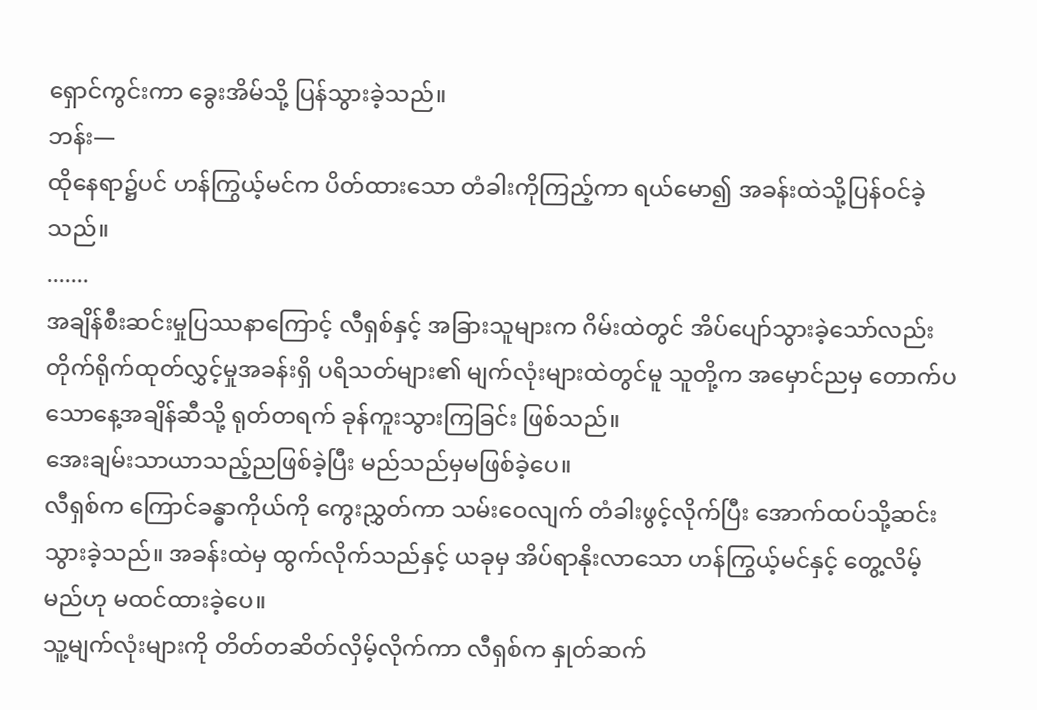ရှောင်ကွင်းကာ ခွေးအိမ်သို့ ပြန်သွားခဲ့သည်။
ဘန်း—
ထိုနေရာ၌ပင် ဟန်ကြွယ့်မင်က ပိတ်ထားသော တံခါးကိုကြည့်ကာ ရယ်မော၍ အခန်းထဲသို့ပြန်ဝင်ခဲ့သည်။
.......
အချိန်စီးဆင်းမှုပြဿနာကြောင့် လီရှစ်နှင့် အခြားသူများက ဂိမ်းထဲတွင် အိပ်ပျော်သွားခဲ့သော်လည်း တိုက်ရိုက်ထုတ်လွှင့်မှုအခန်းရှိ ပရိသတ်များ၏ မျက်လုံးများထဲတွင်မူ သူတို့က အမှောင်ညမှ တောက်ပသောနေ့အချိန်ဆီသို့ ရုတ်တရက် ခုန်ကူးသွားကြခြင်း ဖြစ်သည်။
အေးချမ်းသာယာသည့်ညဖြစ်ခဲ့ပြီး မည်သည်မှမဖြစ်ခဲ့ပေ။
လီရှစ်က ကြောင်ခန္ဓာကိုယ်ကို ကွေးညွှတ်ကာ သမ်းဝေလျက် တံခါးဖွင့်လိုက်ပြီး အောက်ထပ်သို့ဆင်းသွားခဲ့သည်။ အခန်းထဲမှ ထွက်လိုက်သည်နှင့် ယခုမှ အိပ်ရာနိုးလာသော ဟန်ကြွယ့်မင်နှင့် တွေ့လိမ့်မည်ဟု မထင်ထားခဲ့ပေ။
သူ့မျက်လုံးများကို တိတ်တဆိတ်လှိမ့်လိုက်ကာ လီရှစ်က နှုတ်ဆက်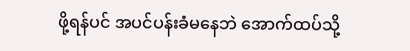ဖို့ရန်ပင် အပင်ပန်းခံမနေဘဲ အောက်ထပ်သို့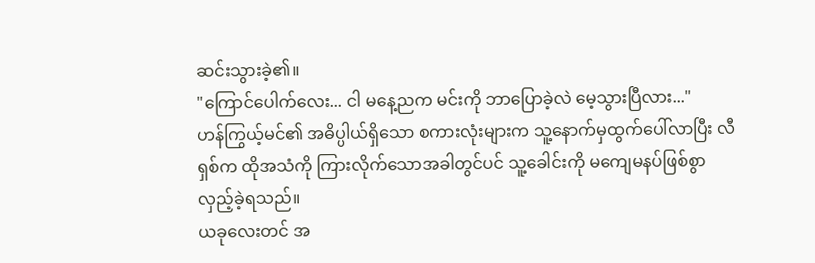ဆင်းသွားခဲ့၏။
"ကြောင်ပေါက်လေး... ငါ မနေ့ညက မင်းကို ဘာပြောခဲ့လဲ မေ့သွားပြီလား..."
ဟန်ကြွယ့်မင်၏ အဓိပ္ပါယ်ရှိသော စကားလုံးများက သူ့နောက်မှထွက်ပေါ်လာပြီး လီရှစ်က ထိုအသံကို ကြားလိုက်သောအခါတွင်ပင် သူ့ခေါင်းကို မကျေမနပ်ဖြစ်စွာ လှည့်ခဲ့ရသည်။
ယခုလေးတင် အ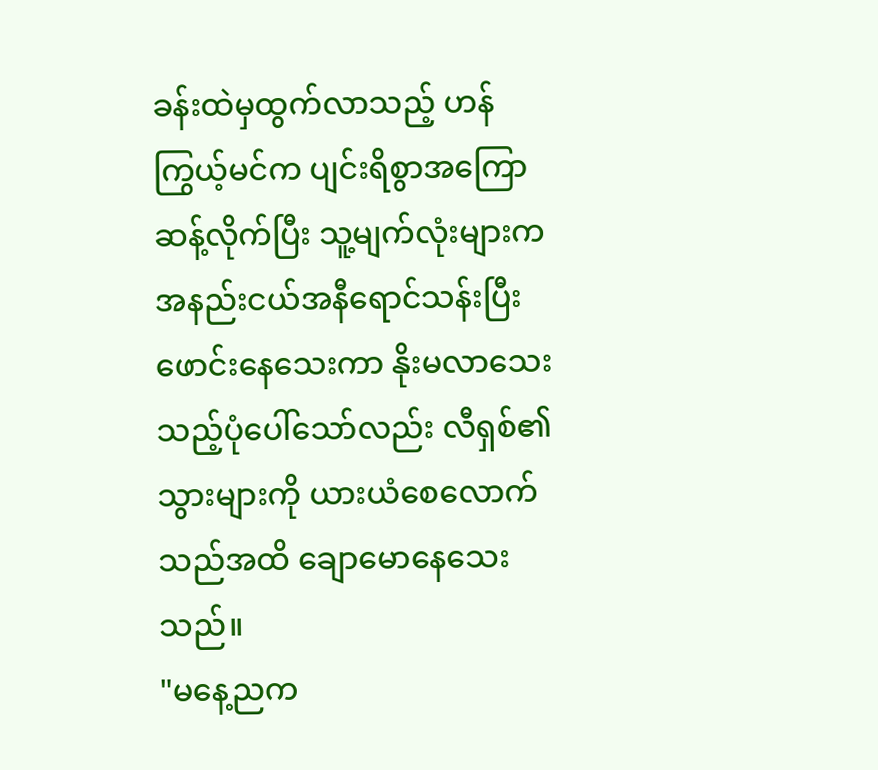ခန်းထဲမှထွက်လာသည့် ဟန်ကြွယ့်မင်က ပျင်းရိစွာအကြောဆန့်လိုက်ပြီး သူ့မျက်လုံးများက အနည်းငယ်အနီရောင်သန်းပြီး ဖောင်းနေသေးကာ နိုးမလာသေးသည့်ပုံပေါ်သော်လည်း လီရှစ်၏သွားများကို ယားယံစေလောက်သည်အထိ ချောမောနေသေးသည်။
"မနေ့ညက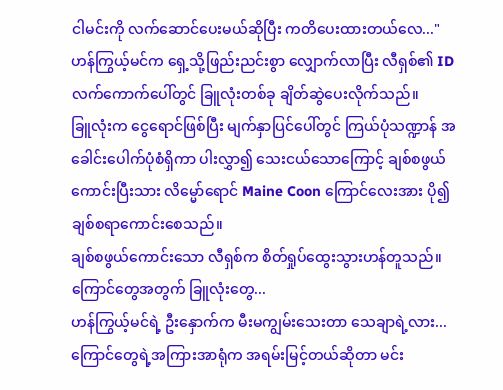ငါမင်းကို လက်ဆောင်ပေးမယ်ဆိုပြီး ကတိပေးထားတယ်လေ..."
ဟန်ကြွယ့်မင်က ရှေ့သို့ဖြည်းညင်းစွာ လျှောက်လာပြီး လီရှစ်၏ ID လက်ကောက်ပေါ်တွင် ခြူလုံးတစ်ခု ချိတ်ဆွဲပေးလိုက်သည်။
ခြူလုံးက ငွေရောင်ဖြစ်ပြီး မျက်နှာပြင်ပေါ်တွင် ကြယ်ပုံသဏ္ဍာန် အခေါင်းပေါက်ပုံစံရှိကာ ပါးလွှာ၍ သေးငယ်သောကြောင့် ချစ်စဖွယ်ကောင်းပြီးသား လိမ္မော်ရောင် Maine Coon ကြောင်လေးအား ပို၍ချစ်စရာကောင်းစေသည်။
ချစ်စဖွယ်ကောင်းသော လီရှစ်က စိတ်ရှုပ်ထွေးသွားဟန်တူသည်။
ကြောင်တွေအတွက် ခြူလုံးတွေ...
ဟန်ကြွယ့်မင်ရဲ့ ဦးနှောက်က မီးမကျွမ်းသေးတာ သေချာရဲ့လား...
ကြောင်တွေရဲ့အကြားအာရုံက အရမ်းမြင့်တယ်ဆိုတာ မင်း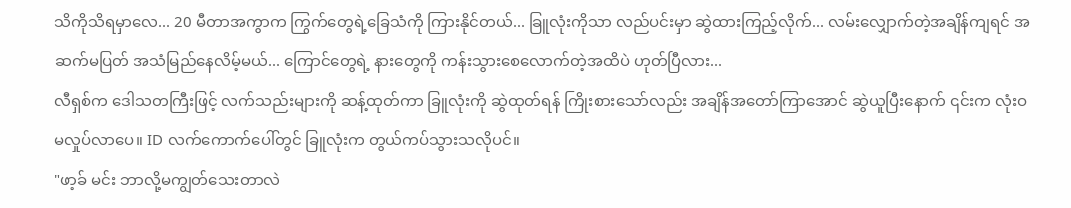သိကိုသိရမှာလေ... 20 မီတာအကွာက ကြွက်တွေရဲ့ခြေသံကို ကြားနိုင်တယ်... ခြူလုံးကိုသာ လည်ပင်းမှာ ဆွဲထားကြည့်လိုက်... လမ်းလျှောက်တဲ့အချိန်ကျရင် အဆက်မပြတ် အသံမြည်နေလိမ့်မယ်... ကြောင်တွေရဲ့ နားတွေကို ကန်းသွားစေလောက်တဲ့အထိပဲ ဟုတ်ပြီလား...
လီရှစ်က ဒေါသတကြီးဖြင့် လက်သည်းများကို ဆန့်ထုတ်ကာ ခြူလုံးကို ဆွဲထုတ်ရန် ကြိုးစားသော်လည်း အချိန်အတော်ကြာအောင် ဆွဲယူပြီးနောက် ၎င်းက လုံးဝမလှုပ်လာပေ။ ID လက်ကောက်ပေါ်တွင် ခြူလုံးက တွယ်ကပ်သွားသလိုပင်။
"ဖာ့ခ် မင်း ဘာလို့မကျွတ်သေးတာလဲ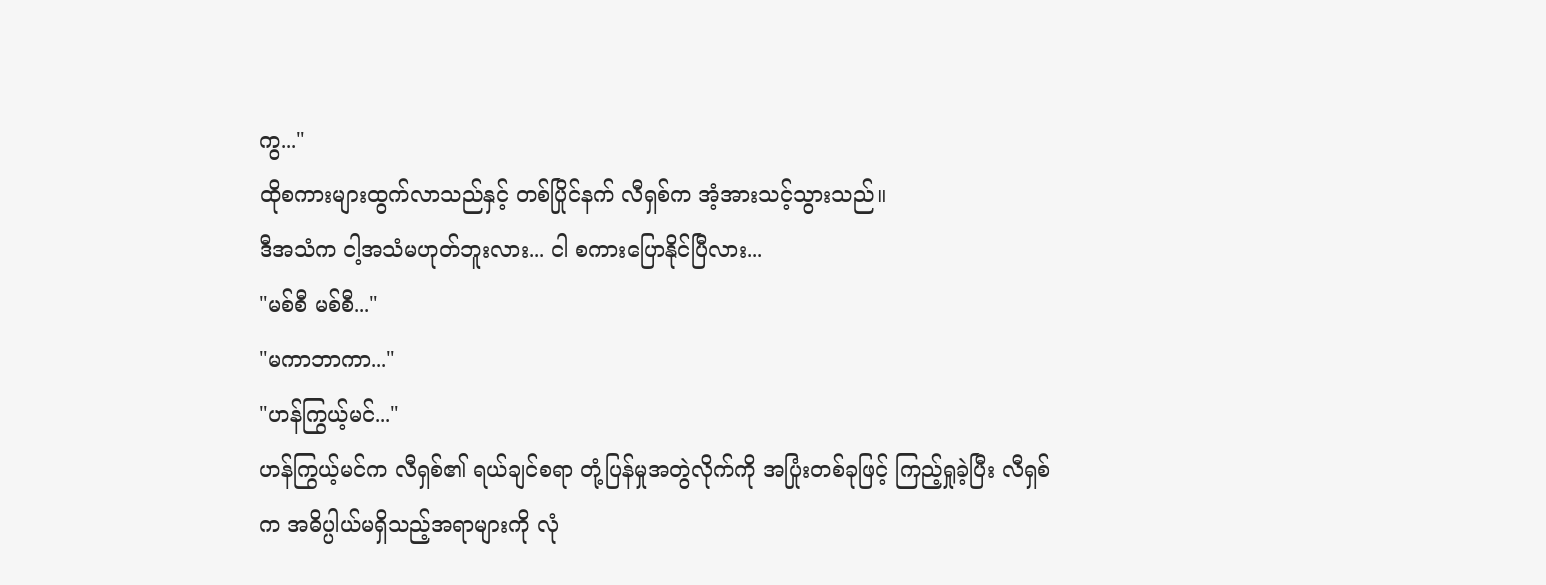ကွ..."
ထိုစကားများထွက်လာသည်နှင့် တစ်ပြိုင်နက် လီရှစ်က အံ့အားသင့်သွားသည်။
ဒီအသံက ငါ့အသံမဟုတ်ဘူးလား... ငါ စကားပြောနိုင်ပြီလား...
"မစ်စီ မစ်စီ..."
"မကာဘာကာ..."
"ဟန်ကြွယ့်မင်..."
ဟန်ကြွယ့်မင်က လီရှစ်၏ ရယ်ချင်စရာ တုံ့ပြန်မှုအတွဲလိုက်ကို အပြုံးတစ်ခုဖြင့် ကြည့်ရှုခဲ့ပြီး လီရှစ်က အဓိပ္ပါယ်မရှိသည့်အရာများကို လုံ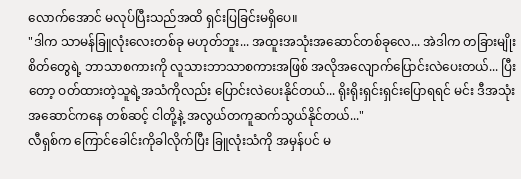လောက်အောင် မလုပ်ပြီးသည်အထိ ရှင်းပြခြင်းမရှိပေ။
"ဒါက သာမန်ခြူလုံးလေးတစ်ခု မဟုတ်ဘူး... အထူးအသုံးအဆောင်တစ်ခုလေ... အဲဒါက တခြားမျိုးစိတ်တွေရဲ့ ဘာသာစကားကို လူသားဘာသာစကားအဖြစ် အလိုအလျောက်ပြောင်းလဲပေးတယ်... ပြီးတော့ ဝတ်ထားတဲ့သူရဲ့အသံကိုလည်း ပြောင်းလဲပေးနိုင်တယ်... ရိုးရိုးရှင်းရှင်းပြောရရင် မင်း ဒီအသုံးအဆောင်ကနေ တစ်ဆင့် ငါတို့နဲ့ အလွယ်တကူဆက်သွယ်နိုင်တယ်..."
လီရှစ်က ကြောင်ခေါင်းကိုခါလိုက်ပြီး ခြူလုံးသံကို အမှန်ပင် မ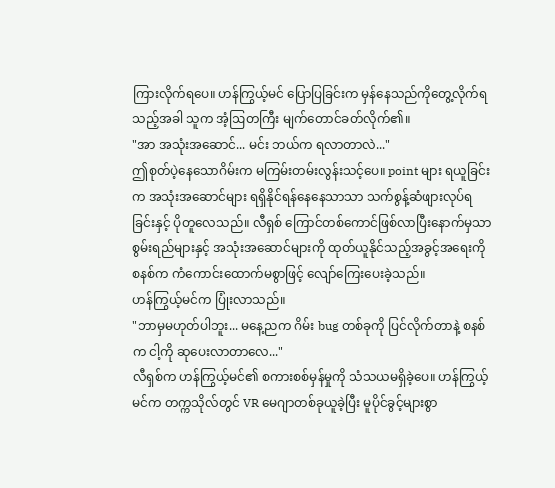ကြားလိုက်ရပေ။ ဟန်ကြွယ့်မင် ပြောပြခြင်းက မှန်နေသည်ကိုတွေ့လိုက်ရသည့်အခါ သူက အံ့ဩတကြီး မျက်တောင်ခတ်လိုက်၏။
"အာ အသုံးအဆောင်... မင်း ဘယ်က ရလာတာလဲ..."
ဤစုတ်ပဲ့နေသောဂိမ်းက မကြမ်းတမ်းလွန်းသင့်ပေ။ point များ ရယူခြင်းက အသုံးအဆောင်များ ရရှိနိုင်ရန်နေနေသာသာ သက်စွန့်ဆံဖျားလုပ်ရခြင်းနှင့် ပိုတူလေသည်။ လီရှစ် ကြောင်တစ်ကောင်ဖြစ်လာပြီးနောက်မှသာ စွမ်းရည်များနှင့် အသုံးအဆောင်များကို ထုတ်ယူနိုင်သည့်အခွင့်အရေးကို စနစ်က ကံကောင်းထောက်မစွာဖြင့် လျော်ကြေးပေးခဲ့သည်။
ဟန်ကြွယ့်မင်က ပြုံးလာသည်။
"ဘာမှမဟုတ်ပါဘူး... မနေ့ညက ဂိမ်း bug တစ်ခုကို ပြင်လိုက်တာနဲ့ စနစ်က ငါ့ကို ဆုပေးလာတာလေ..."
လီရှစ်က ဟန်ကြွယ့်မင်၏ စကားစစ်မှန်မှုကို သံသယမရှိခဲ့ပေ။ ဟန်ကြွယ့်မင်က တက္ကသိုလ်တွင် VR မေဂျာတစ်ခုယူခဲ့ပြီး မူပိုင်ခွင့်များစွာ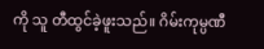ကို သူ တီထွင်ခဲ့ဖူးသည်။ ဂိမ်းကုမ္ပဏီ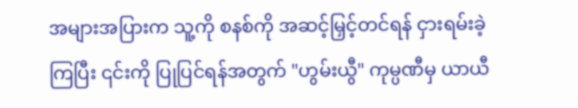အများအပြားက သူ့ကို စနစ်ကို အဆင့်မြှင့်တင်ရန် ငှားရမ်းခဲ့ကြပြီး ၎င်းကို ပြုပြင်ရန်အတွက် "ဟွမ်းယွီ" ကုမ္ပဏီမှ ယာယီ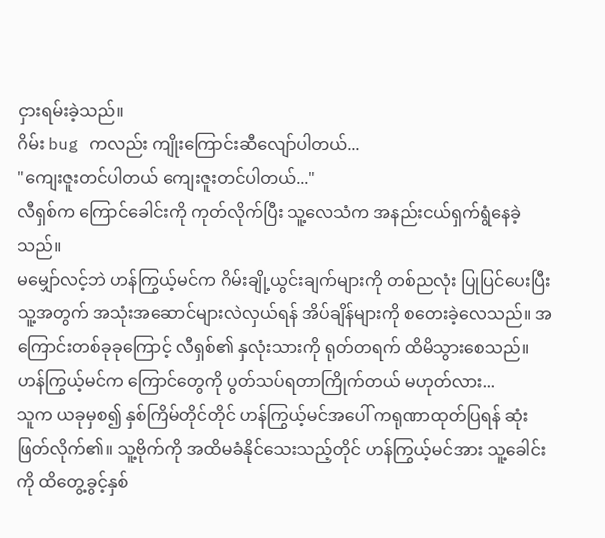ငှားရမ်းခဲ့သည်။
ဂိမ်း bug ကလည်း ကျိုးကြောင်းဆီလျော်ပါတယ်...
"ကျေးဇူးတင်ပါတယ် ကျေးဇူးတင်ပါတယ်..."
လီရှစ်က ကြောင်ခေါင်းကို ကုတ်လိုက်ပြီး သူ့လေသံက အနည်းငယ်ရှက်ရွံနေခဲ့သည်။
မမျှော်လင့်ဘဲ ဟန်ကြွယ့်မင်က ဂိမ်းချို့ယွင်းချက်များကို တစ်ညလုံး ပြုပြင်ပေးပြီး သူ့အတွက် အသုံးအဆောင်များလဲလှယ်ရန် အိပ်ချိန်များကို စတေးခဲ့လေသည်။ အကြောင်းတစ်ခုခုကြောင့် လီရှစ်၏ နှလုံးသားကို ရုတ်တရက် ထိမိသွားစေသည်။
ဟန်ကြွယ့်မင်က ကြောင်တွေကို ပွတ်သပ်ရတာကြိုက်တယ် မဟုတ်လား...
သူက ယခုမှစ၍ နှစ်ကြိမ်တိုင်တိုင် ဟန်ကြွယ့်မင်အပေါ် ကရုဏာထုတ်ပြရန် ဆုံးဖြတ်လိုက်၏။ သူ့ဗိုက်ကို အထိမခံနိုင်သေးသည့်တိုင် ဟန်ကြွယ့်မင်အား သူ့ခေါင်းကို ထိတွေ့ခွင့်နှစ်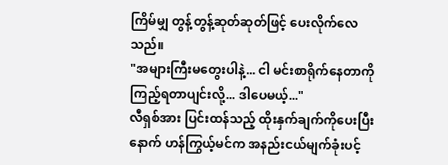ကြိမ်မျှ တွန့်တွန့်ဆုတ်ဆုတ်ဖြင့် ပေးလိုက်လေသည်။
"အများကြီးမတွေးပါနဲ့... ငါ မင်းစာရိုက်နေတာကို ကြည့်ရတာပျင်းလို့... ဒါပေမယ့်..."
လီရှစ်အား ပြင်းထန်သည့် ထိုးနှက်ချက်ကိုပေးပြီးနောက် ဟန်ကြွယ့်မင်က အနည်းငယ်မျက်ခုံးပင့်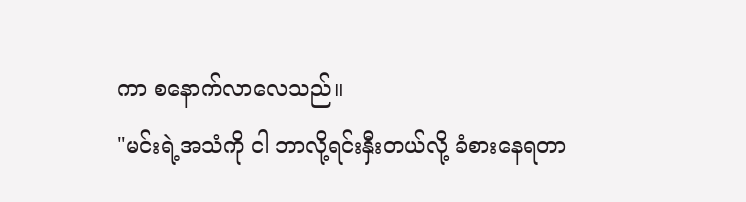ကာ စနောက်လာလေသည်။
"မင်းရဲ့အသံကို ငါ ဘာလို့ရင်းနှီးတယ်လို့ ခံစားနေရတာ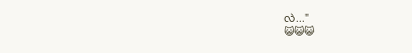လဲ..."
😺😺😺